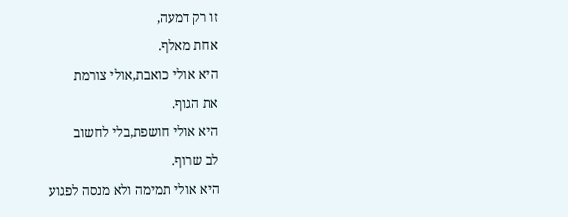זו רק דמעה,
אחת מאלף.
היא אולי כואבת,אולי צורמת
את הגוף.
היא אולי חושפת,בלי לחשוב
לב שרוף.
היא אולי תמימה ולא מנסה לפגוע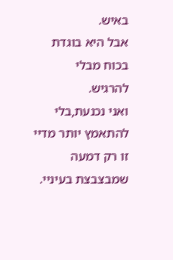באיש.
אבל היא בוגדת בכוח מבלי
להרגיש.
ואני נכנעת,בלי להתאמץ יותר מדיי
זו רק דמעה שמבצבצת בעיניי.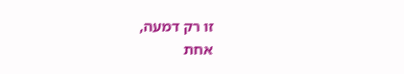זו רק דמעה,
אחת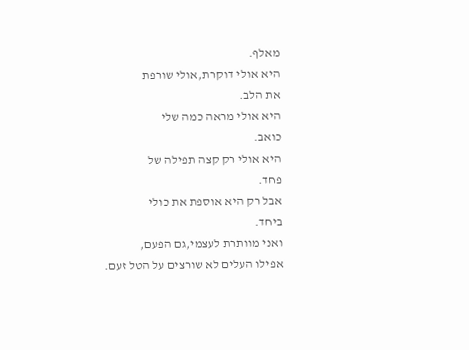מאלף.
היא אולי דוקרת,אולי שורפת
את הלב.
היא אולי מראה כמה שלי
כואב.
היא אולי רק קצה תפילה של
פחד.
אבל רק היא אוספת את כולי
ביחד.
ואני מוותרת לעצמי,גם הפעם,
אפילו העלים לא שורצים על הטל זעם.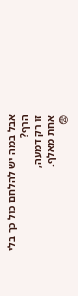אבל במה יש להלחם כול כך בלי הרף?
זו רק דמעה,
אחת מאלף.
😨